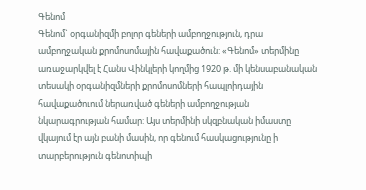Գենոմ
Գենոմ` օրգանիզմի բոլոր գեների ամբողջություն, դրա ամբողջական քրոմոսոմային հավաքածուն: «Գենոմ» տերմինը առաջարկվել է Հանս Վինկլերի կողմից 1920 թ. մի կենսաբանական տեսակի օրգանիզմների քրոմոսոմների հապլոիդային հավաքածուում ներառված գեների ամբողջության նկարագրության համար: Այս տերմինի սկզբնական իմաստը վկայում էր այն բանի մասին, որ գենում հասկացությունը ի տարբերություն գենոտիպի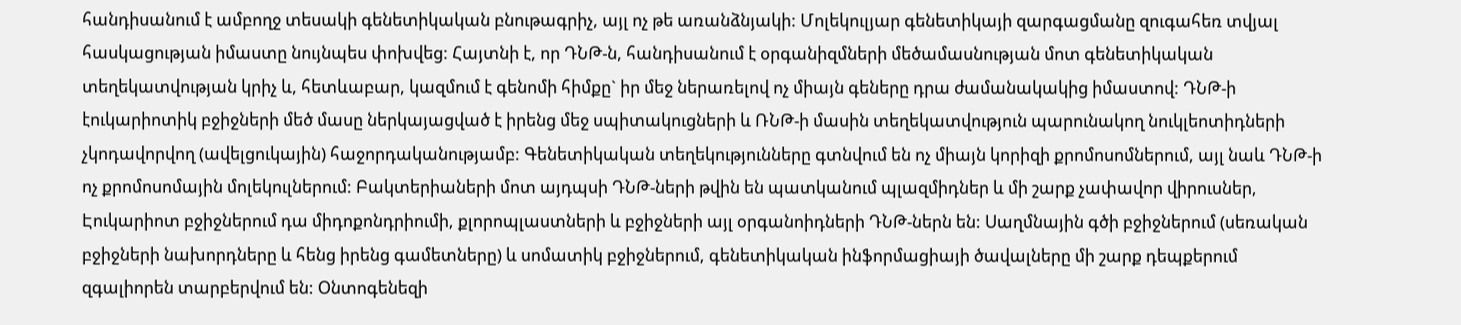հանդիսանում է ամբողջ տեսակի գենետիկական բնութագրիչ, այլ ոչ թե առանձնյակի: Մոլեկուլյար գենետիկայի զարգացմանը զուգահեռ տվյալ հասկացության իմաստը նույնպես փոխվեց: Հայտնի է, որ ԴՆԹ-ն, հանդիսանում է օրգանիզմների մեծամասնության մոտ գենետիկական տեղեկատվության կրիչ և, հետևաբար, կազմում է գենոմի հիմքը` իր մեջ ներառելով ոչ միայն գեները դրա ժամանակակից իմաստով: ԴՆԹ-ի էուկարիոտիկ բջիջների մեծ մասը ներկայացված է իրենց մեջ սպիտակուցների և ՌՆԹ-ի մասին տեղեկատվություն պարունակող նուկլեոտիդների չկոդավորվող (ավելցուկային) հաջորդականությամբ: Գենետիկական տեղեկությունները գտնվում են ոչ միայն կորիզի քրոմոսոմներում, այլ նաև ԴՆԹ-ի ոչ քրոմոսոմային մոլեկուլներում: Բակտերիաների մոտ այդպսի ԴՆԹ-ների թվին են պատկանում պլազմիդներ և մի շարք չափավոր վիրուսներ, Էուկարիոտ բջիջներում դա միդոքոնդրիումի, քլորոպլաստների և բջիջների այլ օրգանոիդների ԴՆԹ-ներն են: Սաղմնային գծի բջիջներում (սեռական բջիջների նախորդները և հենց իրենց գամետները) և սոմատիկ բջիջներում, գենետիկական ինֆորմացիայի ծավալները մի շարք դեպքերում զգալիորեն տարբերվում են: Օնտոգենեզի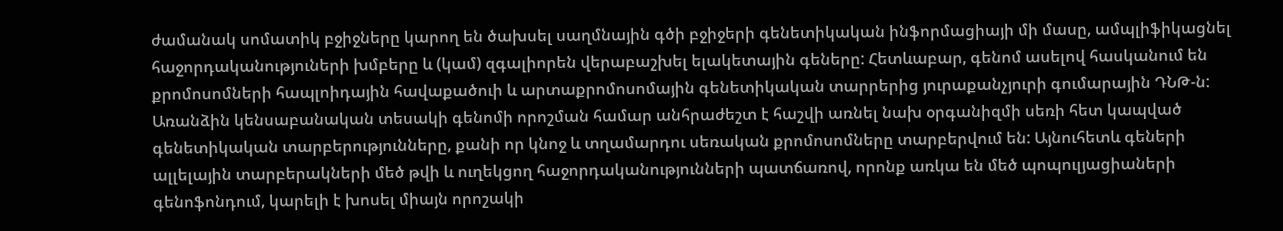ժամանակ սոմատիկ բջիջները կարող են ծախսել սաղմնային գծի բջիջերի գենետիկական ինֆորմացիայի մի մասը, ամպլիֆիկացնել հաջորդականություների խմբերը և (կամ) զգալիորեն վերաբաշխել ելակետային գեները: Հետևաբար, գենոմ ասելով հասկանում են քրոմոսոմների հապլոիդային հավաքածուի և արտաքրոմոսոմային գենետիկական տարրերից յուրաքանչյուրի գումարային ԴՆԹ-ն: Առանձին կենսաբանական տեսակի գենոմի որոշման համար անհրաժեշտ է հաշվի առնել նախ օրգանիզմի սեռի հետ կապված գենետիկական տարբերությունները, քանի որ կնոջ և տղամարդու սեռական քրոմոսոմները տարբերվում են: Այնուհետև գեների ալլելային տարբերակների մեծ թվի և ուղեկցող հաջորդականությունների պատճառով, որոնք առկա են մեծ պոպուլյացիաների գենոֆոնդում, կարելի է խոսել միայն որոշակի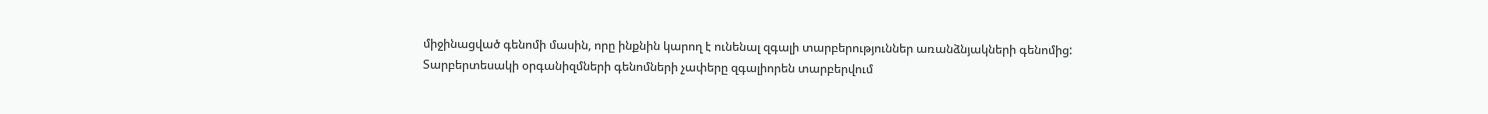միջինացված գենոմի մասին, որը ինքնին կարող է ունենալ զգալի տարբերություններ առանձնյակների գենոմից: Տարբերտեսակի օրգանիզմների գենոմների չափերը զգալիորեն տարբերվում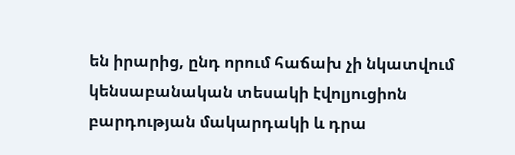են իրարից, ընդ որում հաճախ չի նկատվում կենսաբանական տեսակի էվոլյուցիոն բարդության մակարդակի և դրա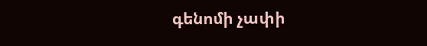գենոմի չափի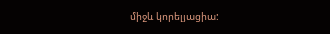միջև կորելյացիա: